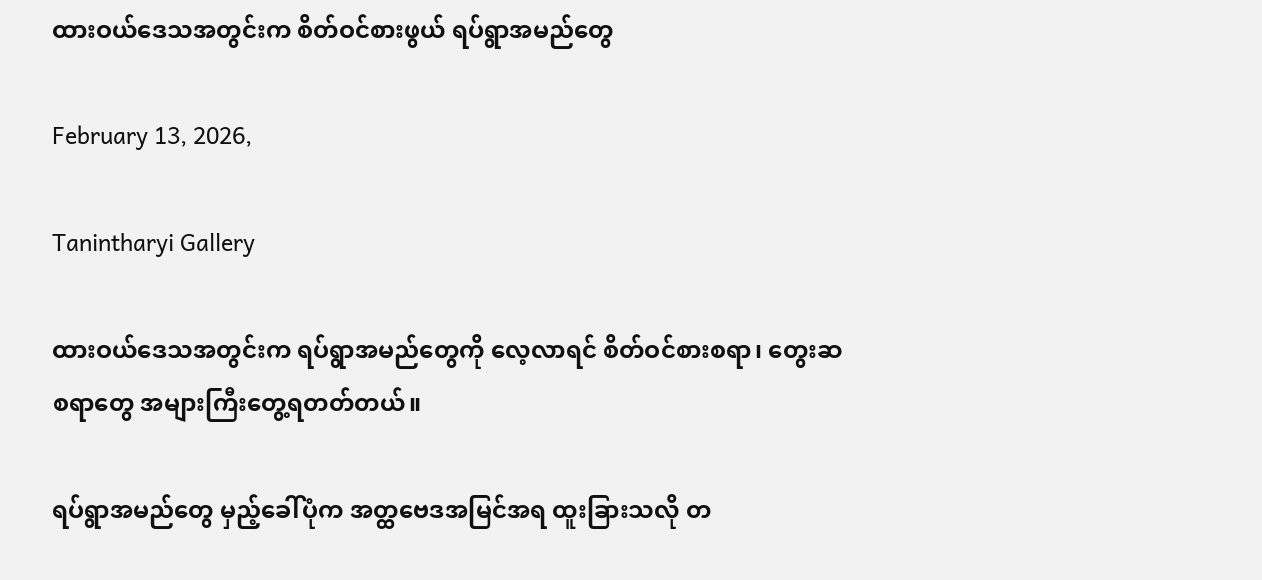ထားဝယ်ဒေသအတွင်းက စိတ်ဝင်စားဖွယ် ရပ်ရွာအမည်တွေ

February 13, 2026,

Tanintharyi Gallery

ထားဝယ်ဒေသအတွင်းက ရပ်ရွာအမည်တွေကို လေ့လာရင် စိတ်ဝင်စားစရာ၊ တွေးဆစရာတွေ အများကြီးတွေ့ရတတ်တယ်။

ရပ်ရွာအမည်တွေ မှည့်ခေါ်ပုံက အတ္ထဗေဒအမြင်အရ ထူးခြားသလို တ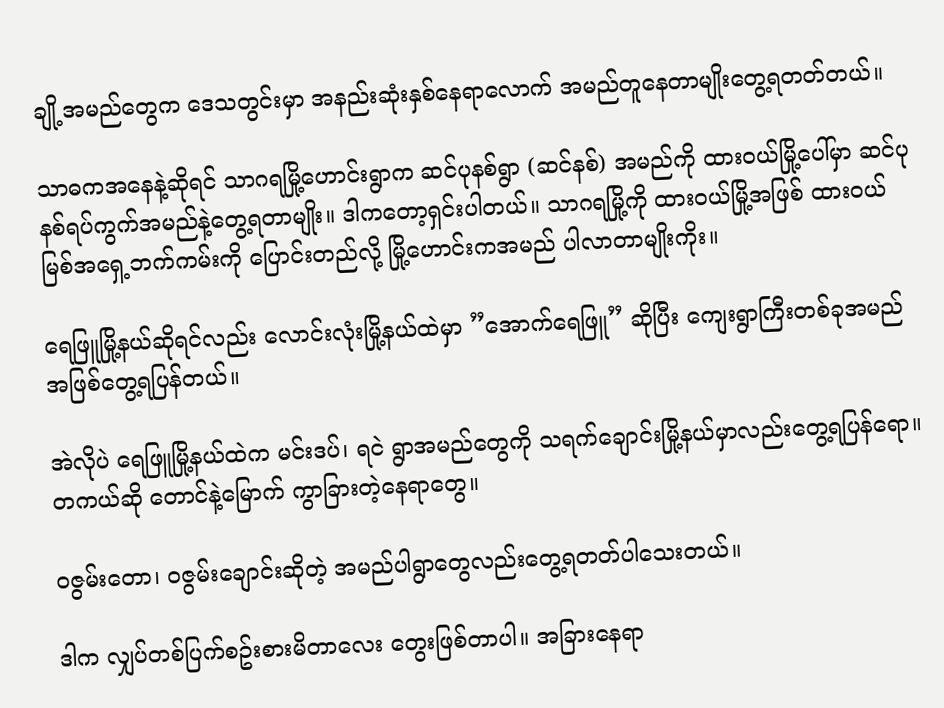ချို့အမည်တွေက ဒေသတွင်းမှာ အနည်းဆုံးနှစ်နေရာလောက် အမည်တူနေတာမျိုးတွေ့ရတတ်တယ်။

သာဓကအနေနဲ့ဆိုရင် သာဂရမြို့ဟောင်းရွာက ဆင်ပုနစ်ရွာ (ဆင်နစ်) အမည်ကို ထားဝယ်မြို့ပေါ်မှာ ဆင်ပုနစ်ရပ်ကွက်အမည်နဲ့တွေ့ရတာမျိုး။ ဒါကတော့ရှင်းပါတယ်။ သာဂရမြို့ကို ထားဝယ်မြို့အဖြစ် ထားဝယ်မြစ်အရှေ့ဘက်ကမ်းကို ပြောင်းတည်လို့ မြို့ဟောင်းကအမည် ပါလာတာမျိုးကိုး။

ရေဖြူမြို့နယ်ဆိုရင်လည်း လောင်းလုံးမြို့နယ်ထဲမှာ ”အောက်ရေဖြူ” ဆိုပြီး ကျေးရွာကြီးတစ်ခုအမည်အဖြစ်တွေ့ရပြန်တယ်။

အဲလိုပဲ ရေဖြူမြို့နယ်ထဲက မင်းဒပ်၊ ရငဲ ရွာအမည်တွေကို သရက်ချောင်းမြို့နယ်မှာလည်းတွေ့ရပြန်ရော။ တကယ်ဆို တောင်နဲ့မြောက် ကွာခြားတဲ့နေရာတွေ။

ဝဇွမ်းတော၊ ဝဇွမ်းချောင်းဆိုတဲ့ အမည်ပါရွာတွေလည်းတွေ့ရတတ်ပါသေးတယ်။

ဒါက လျှပ်တစ်ပြက်စဥ်းစားမိတာလေး တွေးဖြစ်တာပါ။ အခြားနေရာ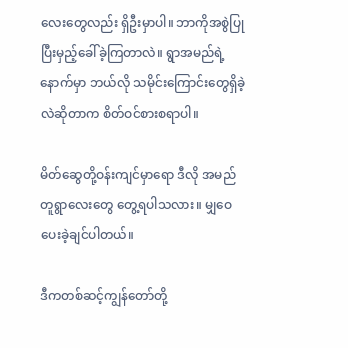လေးတွေလည်း ရှိဦးမှာပါ။ ဘာကိုအစွဲပြုပြီးမှည့်ခေါ်ခဲ့ကြတာလဲ။ ရွာအမည်ရဲ့နောက်မှာ ဘယ်လို သမိုင်းကြောင်းတွေရှိခဲ့လဲဆိုတာက စိတ်ဝင်စားစရာပါ။

မိတ်ဆွေတို့ဝန်းကျင်မှာရော ဒီလို အမည်တူရွာလေးတွေ တွေ့ရပါသလား။ မျှဝေပေးခဲ့ချင်ပါတယ်။

ဒီကတစ်ဆင့်ကျွန်တော်တို့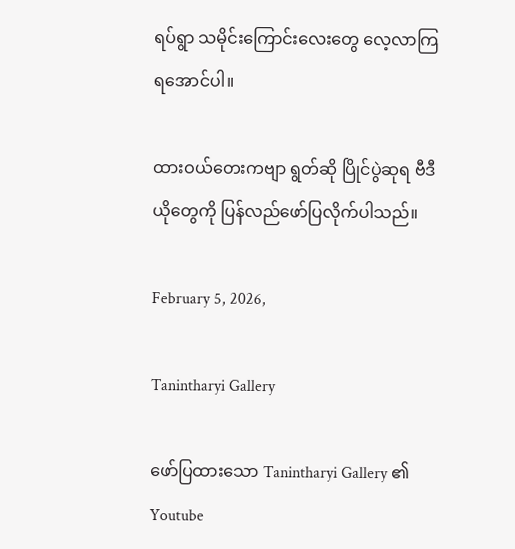ရပ်ရွာ သမိုင်းကြောင်းလေးတွေ လေ့လာကြရအောင်ပါ။

ထားဝယ်တေးကဗျာ ရွတ်ဆို ပြိုင်ပွဲဆုရ ဗီဒီယိုတွေကို ပြန်လည်ဖော်ပြလိုက်ပါသည်။

February 5, 2026,

Tanintharyi Gallery

ဖော်ပြထားသော Tanintharyi Gallery ၏ Youtube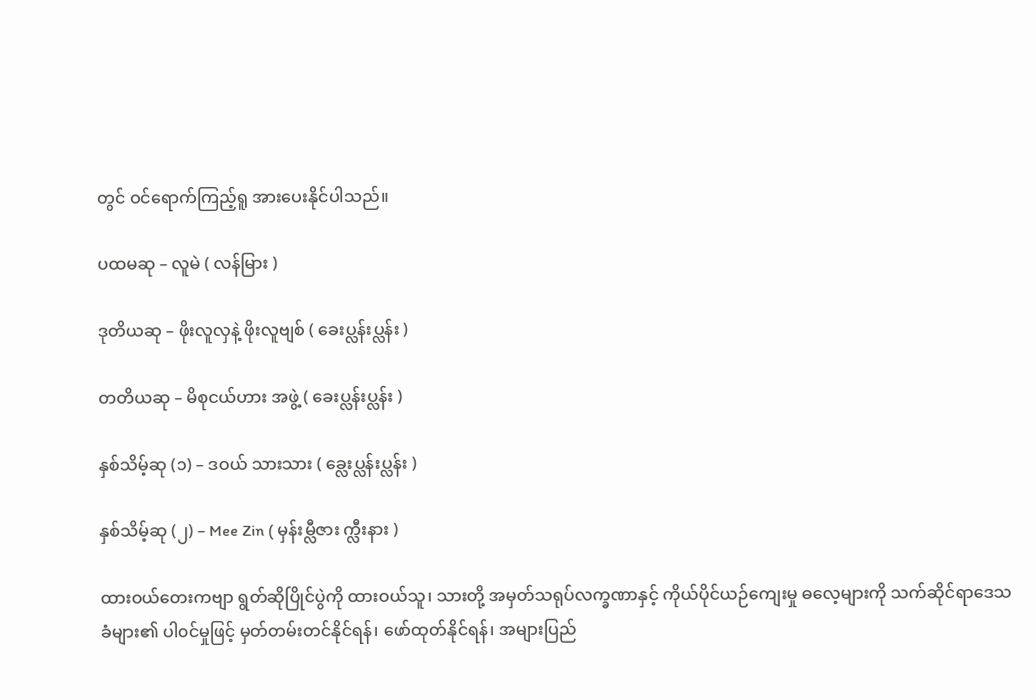တွင် ဝင်ရောက်ကြည့်ရူ အားပေးနိုင်ပါသည်။

ပထမဆု – လူမဲ ( လန်မြား )

ဒုတိယဆု – ဖိုးလူလှနဲ့ ဖိုးလူဗျစ် ( ခေးပ္လန်းပ္လန်း )

တတိယဆု – မိစုငယ်ဟား အဖွဲ့ ( ခေးပ္လန်းပ္လန်း )

နှစ်သိမ့်ဆု (၁) – ဒဝယ် သားသား ( ခ္လေးပ္လန်းပ္လန်း )

နှစ်သိမ့်ဆု (၂) – Mee Zin ( မှန်းမ္လီဇား က္လီးနား )

ထားဝယ်တေးကဗျာ ရွတ်ဆိုပြိုင်ပွဲကို ထားဝယ်သူ၊ သားတို့ အမှတ်သရုပ်လက္ခဏာနှင့် ကိုယ်ပိုင်ယဉ်ကျေးမှု ဓလေ့များကို သက်ဆိုင်ရာဒေသခံများ၏ ပါ၀င်မှုဖြင့် မှတ်တမ်းတင်နိုင်ရန်၊ ဖော်ထုတ်နိုင်ရန်၊ အများပြည်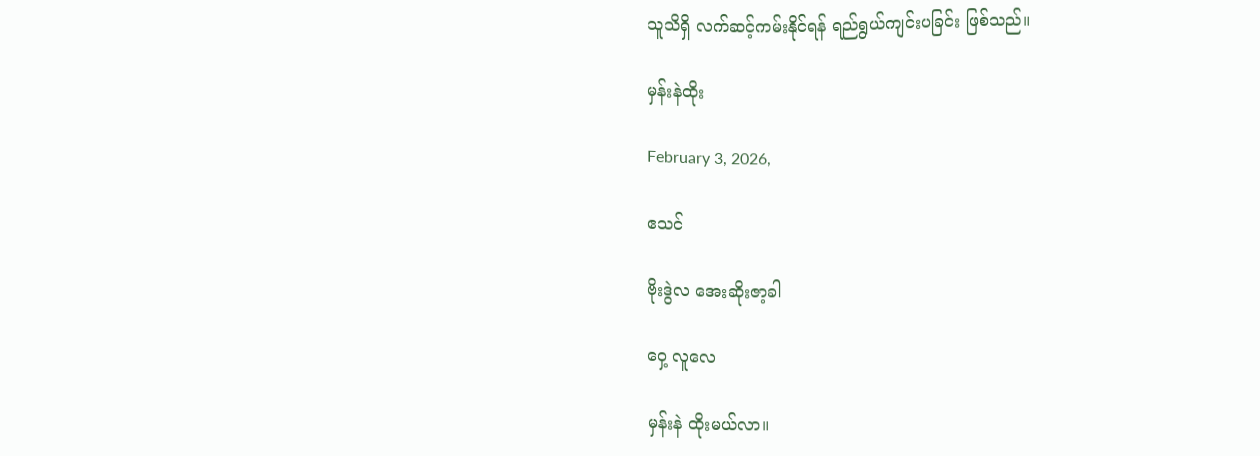သူသိရှိ လက်ဆင့်ကမ်းနိုင်ရန် ရည်ရွယ်ကျင်းပခြင်း ဖြစ်သည်။

မှန်းနဲထိုး

February 3, 2026,

ဧသင်

ဗိုးဒွဲလ အေးဆိုးဇာ့ခါ

ဝှေ့ လူလေ

မှန်းနဲ ထိုးမယ်လာ။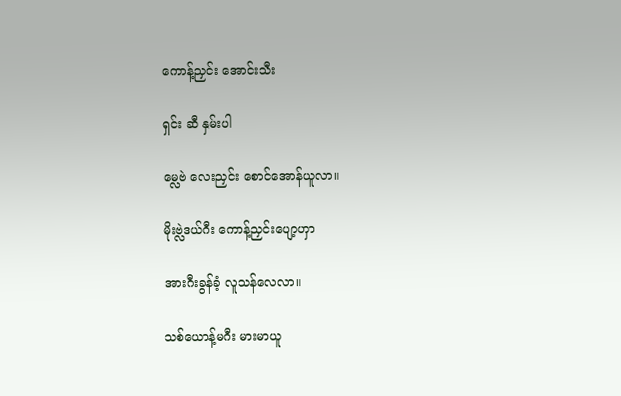ကောန့်ညှင်း အောင်းသီး

ရှင်း ဆီ နှမ်းပါ

မ္လေဗဲ လေးညှင်း စောင်အောန်ယူလာ။

မိုးဗ္လဲဒယ်ဂီး ကောန့်ညှင်းပျော့ဟှာ

အားဂီးခွန်ခံ့ လူသန်လေလာ။

သစ်ယောန့်မဂီး မားမာယူ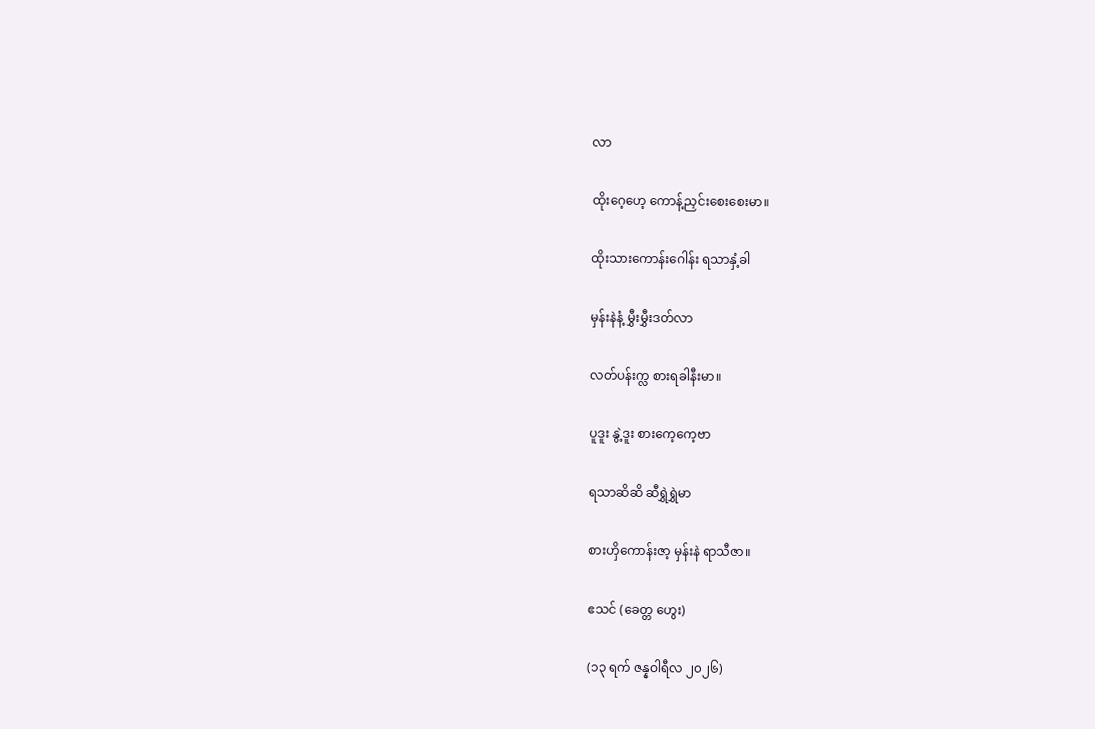လာ

ထိုးဂေ့ဟေ့ ကောန့်ညှင်းစေးစေးမာ။

ထိုးသားကောန်းဂေါန်း ရသာနှံ့ခါ

မှန်းနဲနံ့ မွှီးမွှီးဒတ်လာ

လတ်ပန်းက္လ စားရခါနီးမာ။

ပူဒူး နွဲ့ဒူး စားကေ့ကေ့ဗာ

ရသာဆိဆိ ဆီရွှဲရွှဲမာ

စားဟှိကောန်းဇာ့ မှန်းနဲ ရာသီဇာ။

ဧသင် (ခေတ္တ ဟွေး)

(၁၃ ရက် ဇန္နဝါရီလ ၂၀၂၆)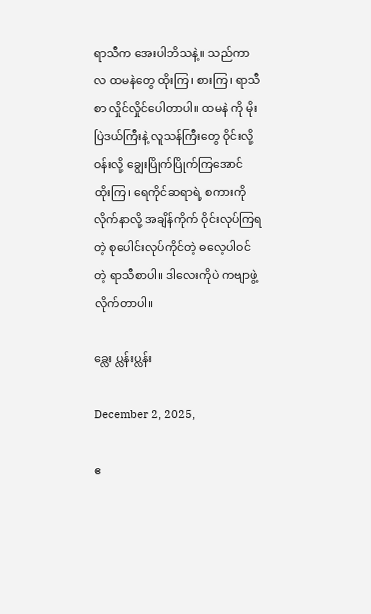ရာသီက အေးပါဘိသနဲ့။ သည်ကာလ ထမနဲတွေ ထိုးကြ၊ စားကြ၊ ရာသီစာ လှိုင်လှိုင်ပေါတာပါ။ ထမနဲ ကို မိုးပြဲဒယ်ကြီးနဲ့ လူသန်ကြီးတွေ ဝိုင်းလို့ ဝန်းလို့ ချွေးပြိုက်ပြိုက်ကြအောင် ထိုးကြ၊ ရေကိုင်ဆရာရဲ့ စကားကို လိုက်နာလို့ အချိန်ကိုက် ဝိုင်းလုပ်ကြရတဲ့ စုပေါင်းလုပ်ကိုင်တဲ့ ဓလေ့ပါဝင်တဲ့ ရာသီစာပါ။ ဒါလေးကိုပဲ ကဗျာဖွဲ့လိုက်တာပါ။

ခ္လေး ပ္လန်းပ္လန်း

December 2, 2025,

ဧ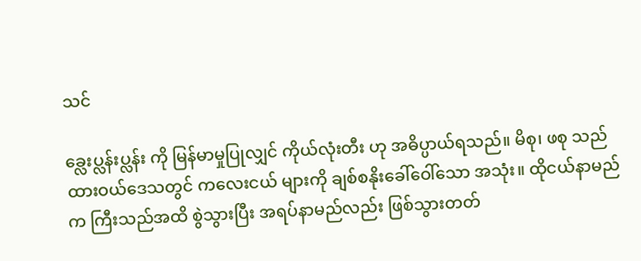သင်

ခ္လေးပ္လန်းပ္လန်း ကို မြန်မာမှုပြုလျှင် ကိုယ်လုံးတီး ဟု အဓိပ္ပာယ်ရသည်။ မိစု၊ ဖစု သည် ထားဝယ်ဒေသတွင် ကလေးငယ် များကို ချစ်စနိုးခေါ်ဝေါ်သော အသုံး။ ထိုငယ်နာမည်က ကြီးသည်အထိ စွဲသွားပြီး အရပ်နာမည်လည်း ဖြစ်သွားတတ်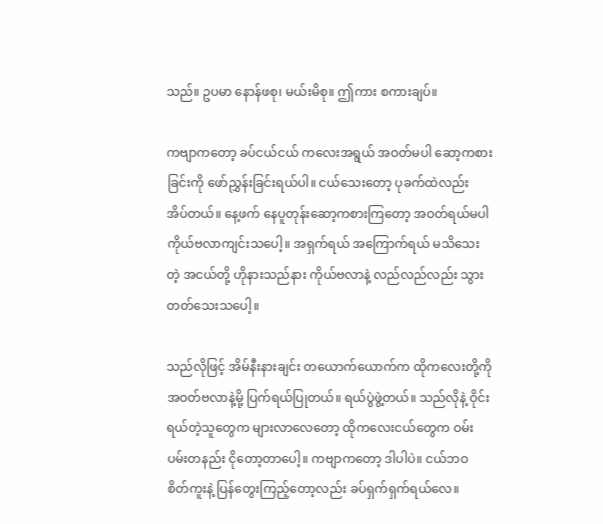သည်။ ဥပမာ နောန်ဖစု၊ မယ်းမိစု။ ဤကား စကားချပ်။

ကဗျာကတော့ ခပ်ငယ်ငယ် ကလေးအရွယ် အဝတ်မပါ ဆော့ကစားခြင်းကို ဖော်ညွှန်းခြင်းရယ်ပါ။ ငယ်သေးတော့ ပုခက်ထဲလည်း အိပ်တယ်။ နေ့ဖက် နေပူတုန်းဆော့ကစားကြတော့ အဝတ်ရယ်မပါ ကိုယ်ဗလာကျင်းသပေါ့။ အရှက်ရယ် အကြောက်ရယ် မသိသေးတဲ့ အငယ်တို့ ဟိုနားသည်နား ကိုယ်ဗလာနဲ့ လည်လည်လည်း သွားတတ်သေးသပေါ့။

သည်လိုဖြင့် အိမ်နီးနားချင်း တယောက်ယောက်က ထိုကလေးတို့ကို အဝတ်ဗလာနဲ့မို့ ပြက်ရယ်ပြုတယ်။ ရယ်ပွဲဖွဲ့တယ်။ သည်လိုနဲ့ ဝိုင်းရယ်တဲ့သူတွေက များလာလေတော့ ထိုကလေးငယ်တွေက ဝမ်းပမ်းတနည်း ငိုတော့တာပေါ့။ ကဗျာကတော့ ဒါပါပဲ။ ငယ်ဘဝ စိတ်ကူးနဲ့ ပြန်တွေးကြည့်တော့လည်း ခပ်ရှက်ရှက်ရယ်လေ။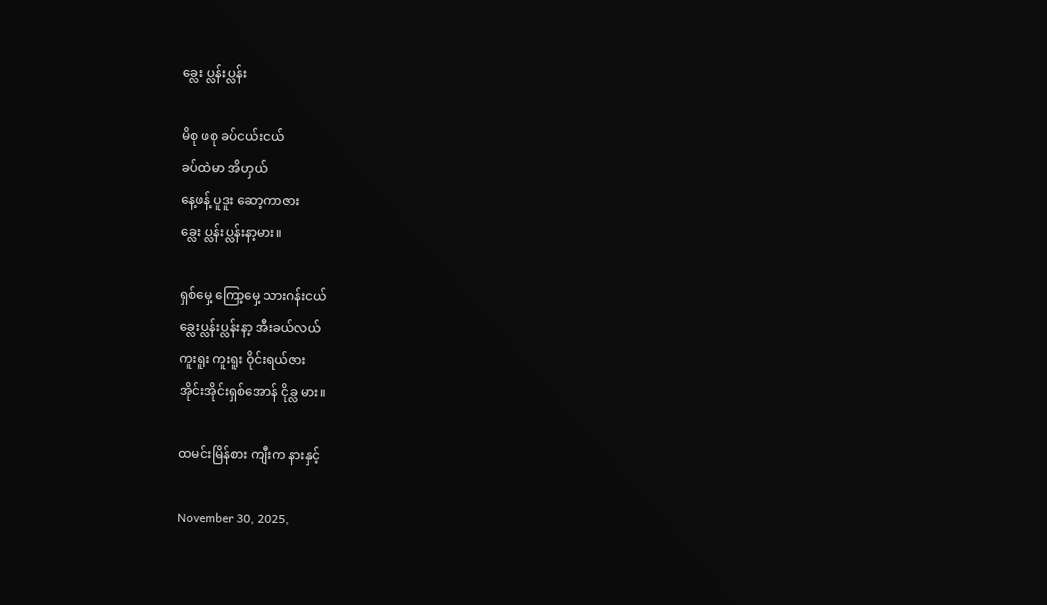ခ္လေး ပ္လန်းပ္လန်း

မိစု ဖစု ခပ်ငယ်းငယ်
ခပ်ထဲမာ အိဟှယ်
နေ့ဖန့် ပူဒူး ဆော့ကာဇား
ခ္လေး ပ္လန်းပ္လန်းနာ့မား။

ရှစ်မှေ့ ကြော့မှေ့ သားဂန်းငယ်
ခ္လေးပ္လန်းပ္လန်းနာ့ အီးခယ်လယ်
ကူးရူး ကူးရူး ဝိုင်းရယ်ဇား
အိုင်းအိုင်းရှစ်အောန် ငိုခ္လ မား။

ထမင်းမြိန်စား ကျီးက နားနှင့်

November 30, 2025,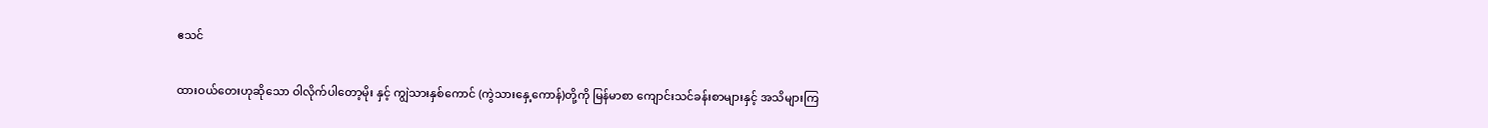ဧသင်

ထားဝယ်တေးဟုဆိုသော ဝါလိုက်ပါတော့မိုး နှင့် ကျွဲသားနှစ်ကောင် (ကွဲသားနှေ့ကောန်)တို့ကို မြန်မာစာ ကျောင်းသင်ခန်းစာများနှင့် အသိများကြ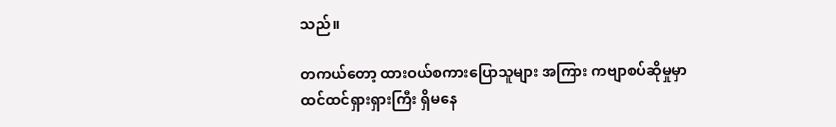သည်။

တကယ်တော့ ထားဝယ်စကားပြောသူများ အကြား ကဗျာစပ်ဆိုမှုမှာ ထင်ထင်ရှားရှားကြီး ရှိမနေ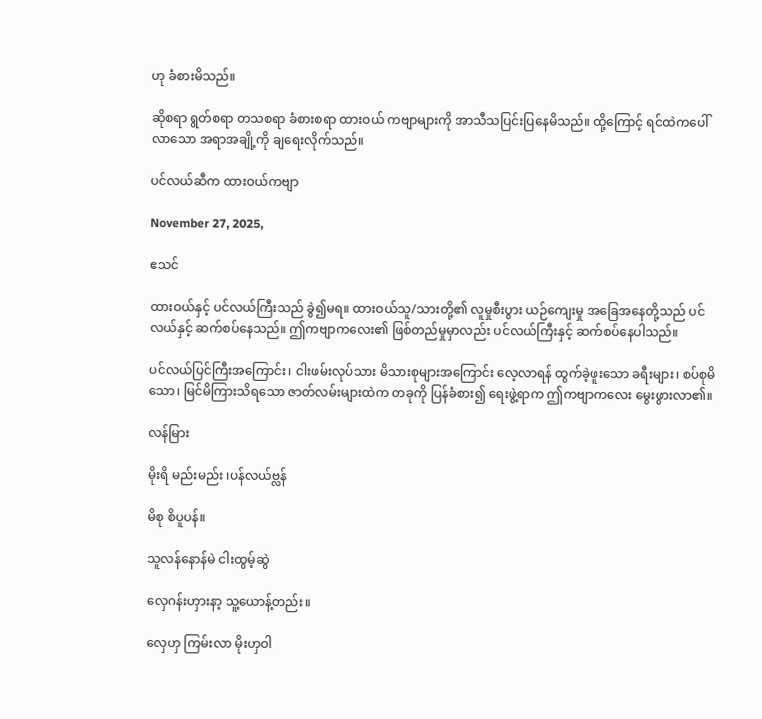ဟု ခံစားမိသည်။

ဆိုစရာ ရွတ်စရာ တသစရာ ခံစားစရာ ထားဝယ် ကဗျာများကို အာသီသပြင်းပြနေမိသည်။ ထို့ကြောင့် ရင်ထဲကပေါ်လာသော အရာအချို့ကို ချရေးလိုက်သည်။

ပင်လယ်ဆီက ထားဝယ်ကဗျာ

November 27, 2025,

ဧသင်

ထားဝယ်နှင့် ပင်လယ်ကြီးသည် ခွဲ၍မရ။ ထားဝယ်သူ/သားတို့၏ လူမှုစီးပွား ယဉ်ကျေးမှု အခြေအနေတို့သည် ပင်လယ်နှင့် ဆက်စပ်နေသည်။ ဤကဗျာကလေး၏ ဖြစ်တည်မှုမှာလည်း ပင်လယ်ကြီးနှင့် ဆက်စပ်နေပါသည်။

ပင်လယ်ပြင်ကြီးအကြောင်း၊ ငါးဖမ်းလုပ်သား မိသားစုများအကြောင်း လေ့လာရန် ထွက်ခဲ့ဖူးသော ခရီးများ၊ စပ်စုမိသော၊ မြင်မိကြားသိရသော ဇာတ်လမ်းများထဲက တခုကို ပြန်ခံစား၍ ရေးဖွဲ့ရာက ဤကဗျာကလေး မွေးဖွားလာ၏။

လန်မြား

မိုးရိ မည်းမည်း ၊ပန်လယ်ဗ္လန်

မိစု စိပူပန်။

သူလန်နောန်မဲ ငါးထွမ့်ဆွဲ

လှေဂန်းဟှားနာ့ သူ့ယောန့်တည်း။

လှေဟှ ကြမ်းလာ မိုးဟှဝါ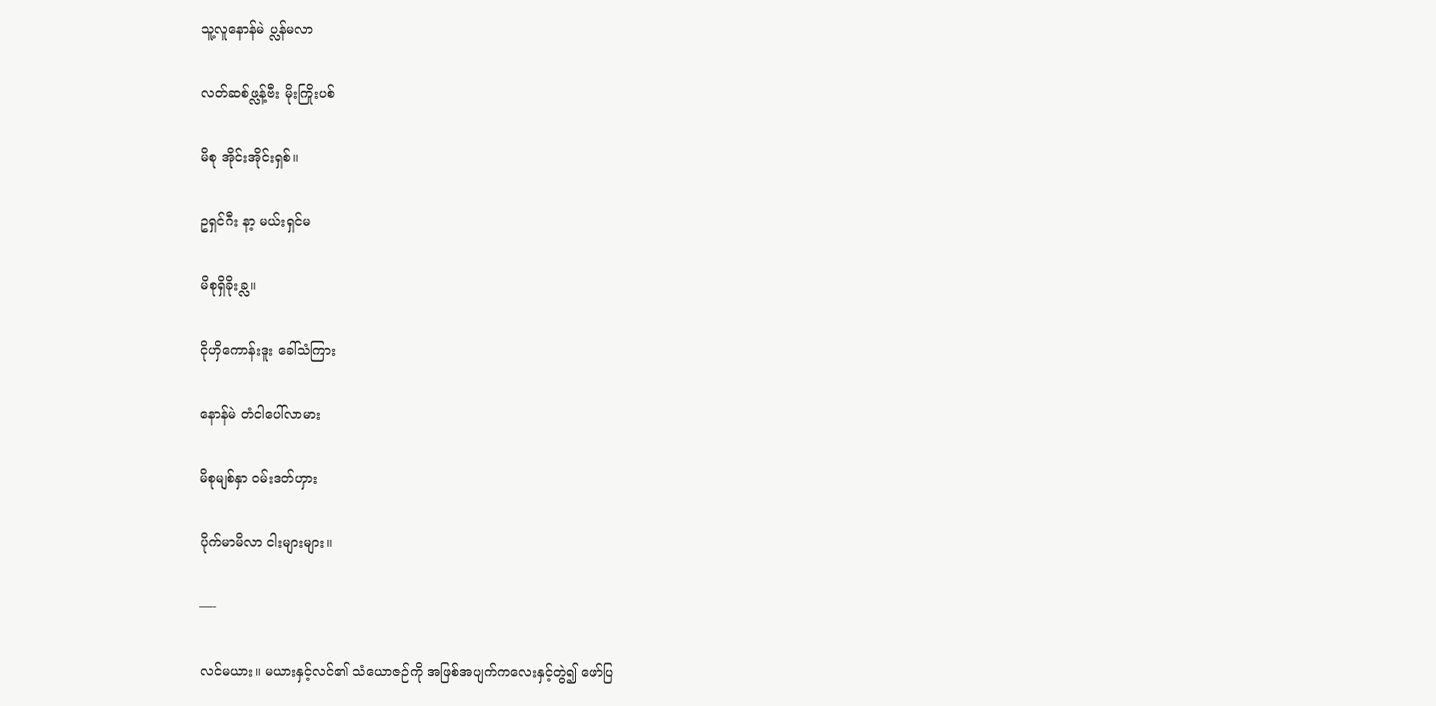သူ့လူနောန်မဲ ပ္လန်မလာ

လတ်ဆစ်ဖ္လန့်ဗီး မိုးကြိုးပစ်

မိစု အိုင်းအိုင်းရှစ်။

ဥရှင်ဂီး နာ့ မယ်းရှင်မ

မိစုရှိခိုးခ္လ။

ငိုဟှိကောန်းဒူး ခေါ်သံကြား

နောန်မဲ တံငါပေါ်လာမား

မိစုမျစ်နှာ ဝမ်းဒတ်ဟှား

ပိုက်မာမိလာ ငါးများများ။

—-

လင်မယား။ မယားနှင့်လင်၏ သံယောဇဉ်ကို အဖြစ်အပျက်ကလေးနှင့်တွဲ၍ ဖော်ပြ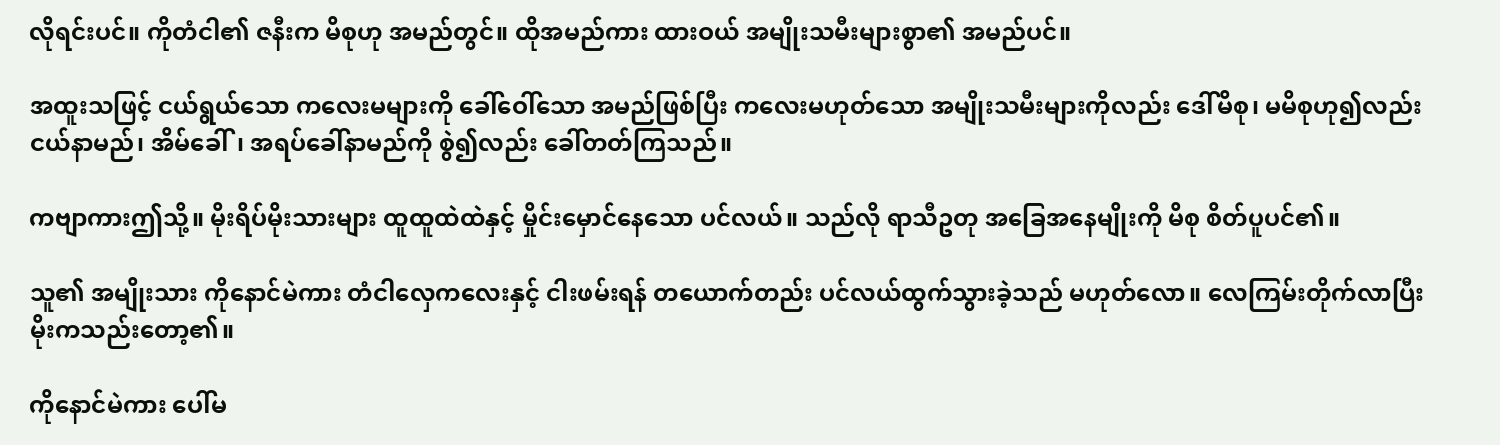လိုရင်းပင်။ ကိုတံငါ၏ ဇနီးက မိစုဟု အမည်တွင်။ ထိုအမည်ကား ထားဝယ် အမျိုးသမီးများစွာ၏ အမည်ပင်။

အထူးသဖြင့် ငယ်ရွယ်သော ကလေးမများကို ခေါ်ဝေါ်သော အမည်ဖြစ်ပြီး ကလေးမဟုတ်သော အမျိုးသမီးများကိုလည်း ဒေါ်မိစု၊ မမိစုဟု၍လည်း ငယ်နာမည်၊ အိမ်ခေါ်၊ အရပ်ခေါ်နာမည်ကို စွဲ၍လည်း ခေါ်တတ်ကြသည်။

ကဗျာကားဤသို့။ မိုးရိပ်မိုးသားများ ထူထူထဲထဲနှင့် မှိုင်းမှောင်နေသော ပင်လယ်။ သည်လို ရာသီဥတု အခြေအနေမျိုးကို မိစု စိတ်ပူပင်၏။

သူ၏ အမျိုးသား ကိုနောင်မဲကား တံငါလှေကလေးနှင့် ငါးဖမ်းရန် တယောက်တည်း ပင်လယ်ထွက်သွားခဲ့သည် မဟုတ်လော။ လေကြမ်းတိုက်လာပြီး မိုးကသည်းတော့၏။

ကိုနောင်မဲကား ပေါ်မ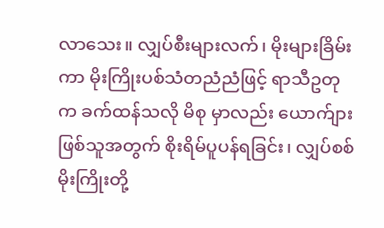လာသေး။ လျှပ်စီးများလက်၊ မိုးများခြိမ်းကာ မိုးကြိုးပစ်သံတညံညံဖြင့် ရာသီဥတုက ခက်ထန်သလို မိစု မှာလည်း ယောက်ျားဖြစ်သူအတွက် စိုးရိမ်ပူပန်ရခြင်း၊ လျှပ်စစ်မိုးကြိုးတို့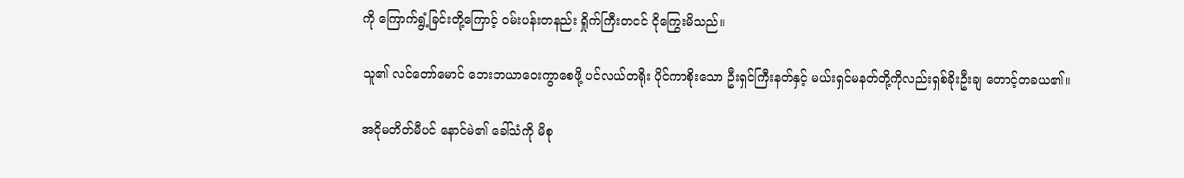ကို ကြောက်ရွံ့ခြင်းတို့ကြောင့် ဝမ်းပန်းတနည်း ရှိုက်ကြီးတငင် ငိုကြွေးမိသည်။

သူ၏ လင်တော်မောင် ဘေးဘယာဝေးကွာစေဖို့ ပင်လယ်တရိုး ပိုင်ကာစိုးသော ဦးရှင်ကြီးနတ်နှင့် မယ်းရှင်မနတ်တို့ကိုလည်းရှစ်ခိုးဦးချ တောင့်တခယ၏။

အငိုမတိတ်မီပင် နောင်မဲ၏ ခေါ်သံကို မိစု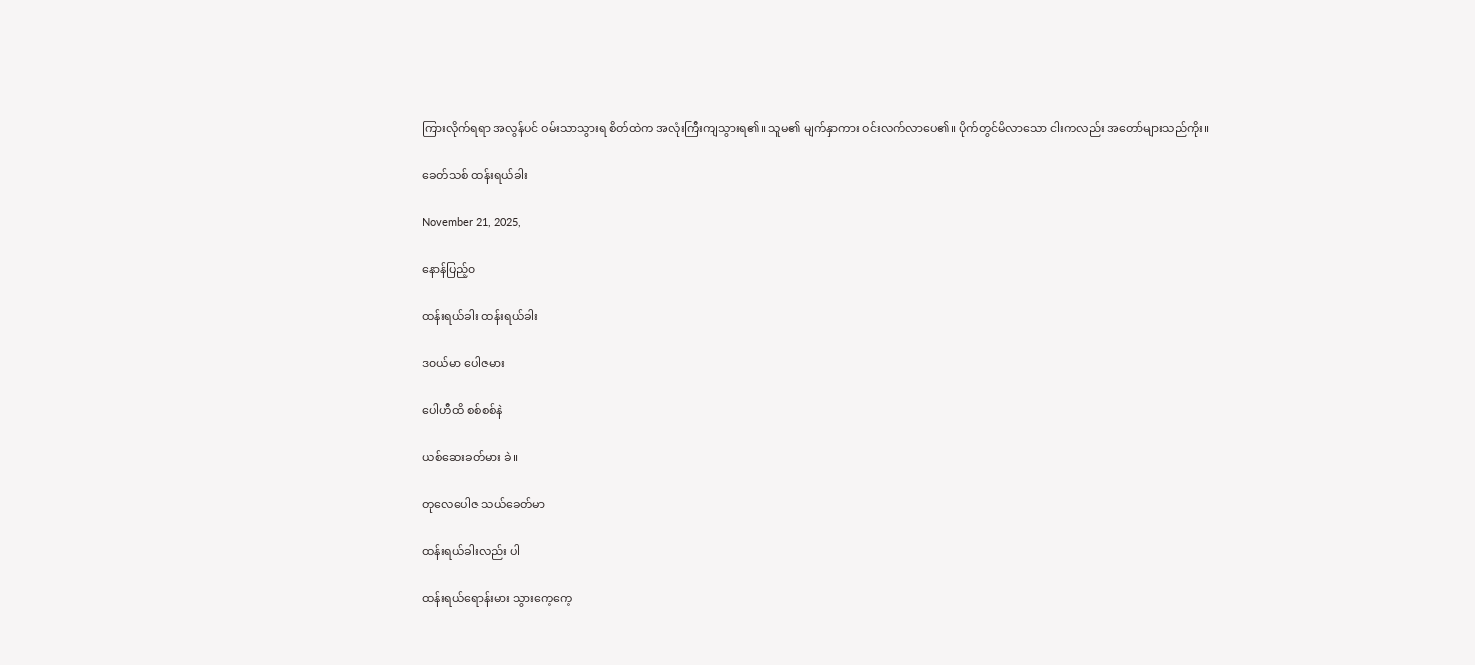ကြားလိုက်ရရာ အလွန်ပင် ဝမ်းသာသွားရ စိတ်ထဲက အလုံးကြီးကျသွားရ၏။ သူမ၏ မျက်နှာကား ဝင်းလက်လာပေ၏။ ပိုက်တွင်မိလာသော ငါးကလည်း အတော်များသည်ကိုး။

ခေတ်သစ် ထန်းရယ်ခါး

November 21, 2025,

နောန်ပြည့်၀

ထန်းရယ်ခါး ထန်းရယ်ခါး

ဒ၀ယ်မာ ပေါဇမား

ပေါဟီထိ စစ်စစ်နဲ

ယစ်ဆေးခတ်မား ခဲ။

တုလေပေါဇ သယ်ခေတ်မာ

ထန်းရယ်ခါးလည်း ပါ

ထန်းရယ်ရောန်းမား သွားကေ့ကေ့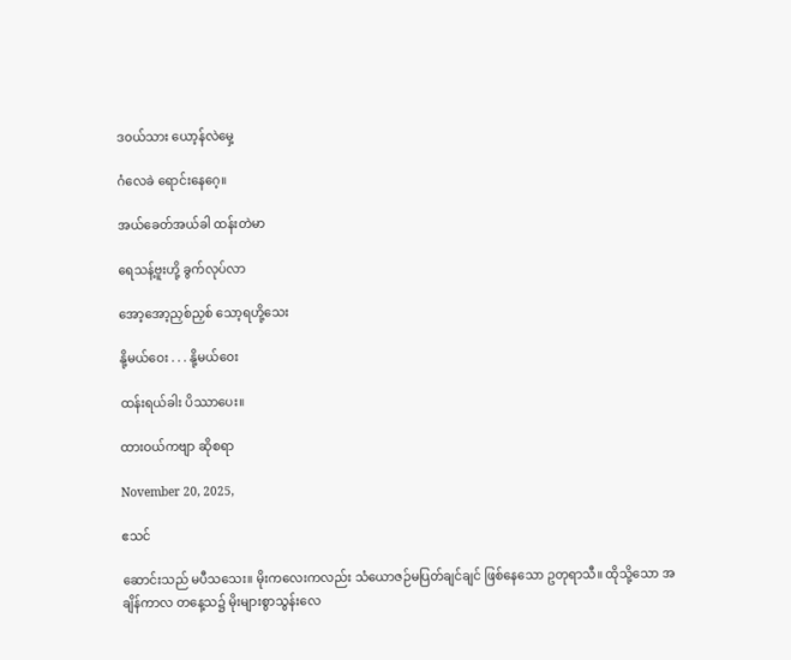ဒ၀ယ်သား ယော့န်လဲမှေ့

ဂံလေခဲ ရောင်းနေဂေ့။

အယ်ခေတ်အယ်ခါ ထန်းတဲမာ

ရေသန့်ဗူးဟို့ ခွက်လုပ်လာ

အော့အော့ညှစ်ညှစ် သော့ရဟို့သေး

နို့မယ်ဝေး . . . နို့မယ်၀ေး

ထန်းရယ်ခါး ပိဿာပေး။

ထားဝယ်ကဗျာ ဆိုစရာ

November 20, 2025,

ဧသင်

ဆောင်းသည် မပီသသေး။ မိုးကလေးကလည်း သံယောဇဉ်မပြတ်ချင်ချင် ဖြစ်နေသော ဥတုရာသီ။ ထိုသို့သော အချိန်ကာလ တနေ့သ၌ မိုးများစွာသွန်းလေ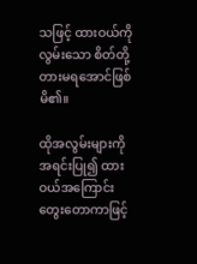သဖြင့် ထားဝယ်ကို လွမ်းသော စိတ်တို့ တားမရအောင်ဖြစ်မိ၏။

ထိုအလွမ်းများကို အရင်းပြု၍ ထားဝယ်အကြောင်းတွေးတောကာဖြင့်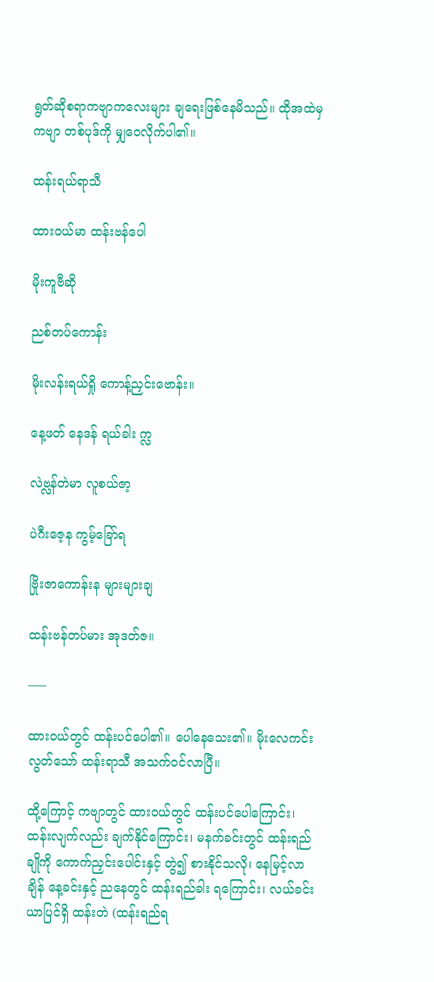ရွတ်ဆိုစရာကဗျာကလေးများ ချရေးဖြစ်နေမိသည်။ ထိုအထဲမှ ကဗျာ တစ်ပုဒ်ကို မျှဝေလိုက်ပါ၏။

ထန်းရယ်ရာသီ

ထားဝယ်မာ ထန်းဗန်ပေါ

မိုးကူဗီဆို

ညစ်တပ်ကောန်း

မိုးလန်းရယ်ရှို ကောန့်ညှင်းဗောန်း။

နေ့ဖတ် နေဒန် ရယ်ခါး က္လ

လဲဗ္လန်တဲမာ လူစယ်ဇာ့

ပဲဂီးဇေ့န ကွမ့်ခြော်ရ

ဗြိုးဇာကောန်းန များများချ

ထန်းဗန်တပ်မား အုဒတ်ဇ။

—–

ထားဝယ်တွင် ထန်းပင်ပေါ၏။ ပေါနေသေး၏။ မိုးလေကင်းလွတ်သော် ထန်းရာသီ အသက်ဝင်လာပြီ။

ထို့ကြောင့် ကဗျာတွင် ထားဝယ်တွင် ထန်းပင်ပေါကြောင်း၊ ထန်းလျက်လည်း ချက်နိုင်ကြောင်း၊ မနက်ခင်းတွင် ထန်းရည်ချိုကို ကောက်ညှင်းပေါင်းနှင့် တွဲ၍ စားနိုင်သလို၊ ‌နေမြင့်လာချိန် နေ့ခင်းနှင့် ညနေတွင် ထန်းရည်ခါး ရကြောင်း၊ လယ်ခင်းယာပြင်ရှိ ထန်းတဲ (ထန်းရည်ရ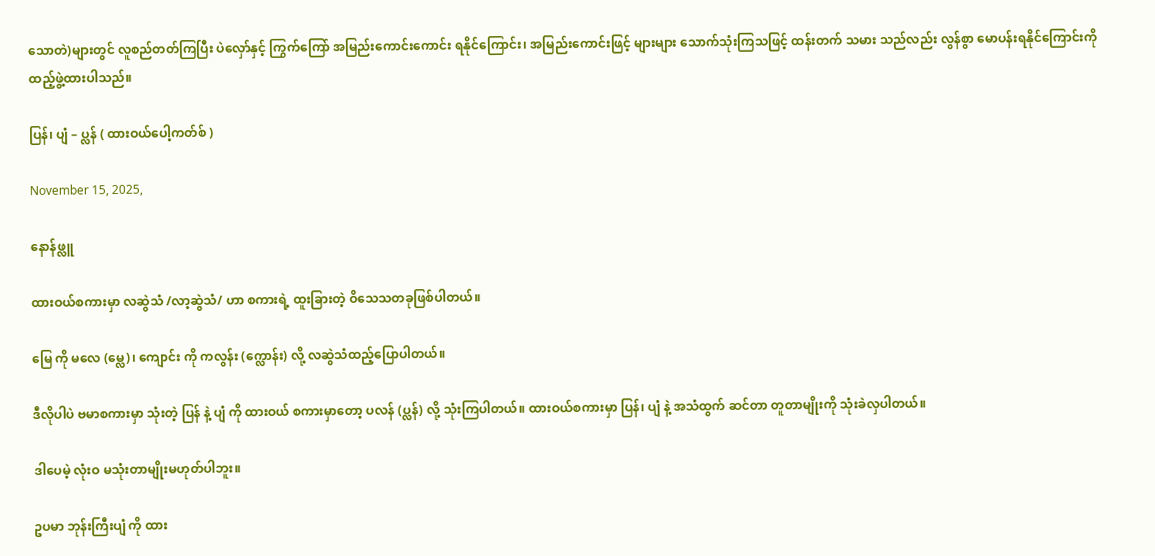သောတဲ)များတွင် လူစည်တတ်ကြပြီး ပဲလှော်နှင့် ကြွက်ကြော် အမြည်းကောင်းကောင်း ရနိုင်ကြောင်း၊ အမြည်းကောင်းဖြင့် များများ သောက်သုံးကြသဖြင့် ထန်းတက် သမား သည်လည်း လွန်စွာ မောပန်းရနိုင်ကြောင်းကို ထည့်ဖွဲ့ထားပါသည်။

ပြန်၊ ပျံ – ပ္လန် ( ထားဝယ်ပေါ့ကတ်စ် )

November 15, 2025,

နောန်ဖ္လူ

ထားဝယ်စကားမှာ လဆွဲသံ /လာ့ဆွဲသံ/ ဟာ စကားရဲ့ ထူးခြားတဲ့ ဝိသေသတခုဖြစ်ပါတယ်။

မြေ ကို မလေ (မ္လေ)၊ ကျောင်း ကို ကလွန်း (က္လောန်း) လို့ လဆွဲသံထည့်ပြောပါတယ်။

ဒီလိုပါပဲ ဗမာစကားမှာ သုံးတဲ့ ပြန် နဲ့ ပျံ ကို ထားဝယ် စကားမှာတော့ ပလန် (ပ္လန်) လို့ သုံးကြပါတယ်။ ထားဝယ်စကားမှာ ပြန်၊ ပျံ နဲ့ အသံထွက် ဆင်တာ တူတာမျိုးကို သုံးခဲလှပါတယ်။

ဒါပေမဲ့ လုံးဝ မသုံးတာမျိုးမဟုတ်ပါဘူး။

ဥပမာ ဘုန်းကြီးပျံ ကို ထား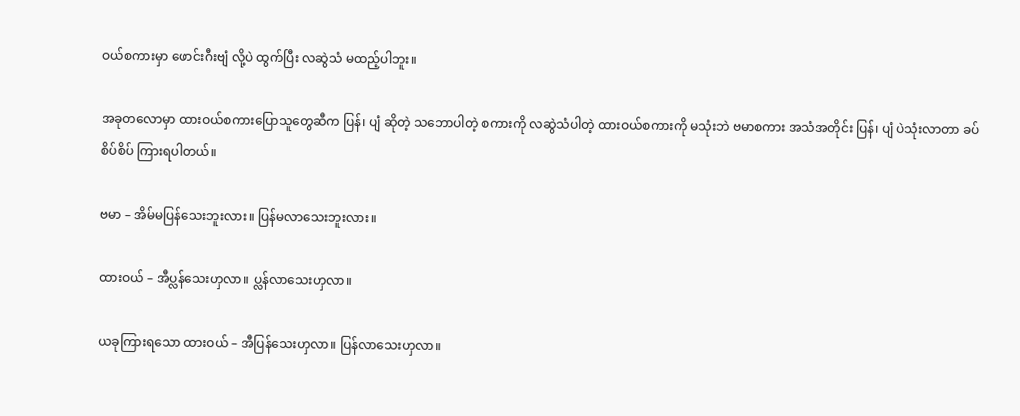ဝယ်စကားမှာ ဖောင်းဂီးဗျံ လို့ပဲ ထွက်ပြီး လဆွဲသံ မထည့်ပါဘူး။

အခုတလောမှာ ထားဝယ်စကားပြောသူတွေဆီက ပြန်၊ ပျံ ဆိုတဲ့ သဘောပါတဲ့ စကားကို လဆွဲသံပါတဲ့ ထားဝယ်စကားကို မသုံးဘဲ ဗမာစကား အသံအတိုင်း ပြန်၊ ပျံ ပဲသုံးလာတာ ခပ်စိပ်စိပ် ကြားရပါတယ်။

ဗမာ – အိမ်မပြန်သေးဘူးလား။ ပြန်မလာသေးဘူးလား။

ထားဝယ် – အီပ္လန်သေးဟှလာ။ ပ္လန်လာသေးဟှလာ။

ယခုကြားရသော ထားဝယ် – အီပြန်သေးဟှလာ။ ပြန်လာသေးဟှလာ။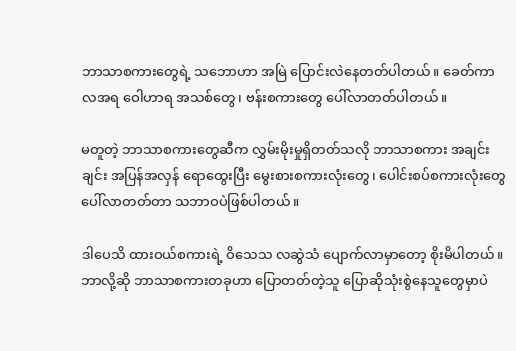ဘာသာစကားတွေရဲ့ သဘောဟာ အမြဲ ပြောင်းလဲနေတတ်ပါတယ်။ ခေတ်ကာလအရ ဝေါဟာရ အသစ်တွေ၊ ဗန်းစကားတွေ ပေါ်လာတတ်ပါတယ်။

မတူတဲ့ ဘာသာစကားတွေဆီက လွှမ်းမိုးမှုရှိတတ်သလို ဘာသာစကား အချင်းချင်း အပြန်အလှန် ရောထွေးပြီး မွေးစားစကားလုံးတွေ၊ ပေါင်းစပ်စကားလုံးတွေ ပေါ်လာတတ်တာ သဘာဝပဲဖြစ်ပါတယ်။

ဒါပေသိ ထားဝယ်စကားရဲ့ ဝိသေသ လဆွဲသံ ပျောက်လာမှာတော့ စိုးမိပါတယ်။ ဘာလို့ဆို ဘာသာစကားတခုဟာ ပြောတတ်တဲ့သူ ပြောဆိုသုံးစွဲနေသူတွေမှာပဲ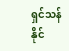ရှင်သန်နိုင်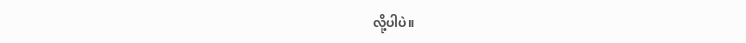လို့ပါပဲ။